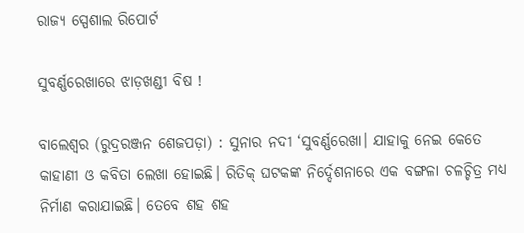ରାଜ୍ୟ ସ୍ପେଶାଲ ରିପୋର୍ଟ

ସୁବର୍ଣ୍ଣରେଖାରେ ଝାଡ଼ଖଣ୍ଡୀ ବିଷ !

ବାଲେଶ୍ବର (ରୁଦ୍ରରଞ୍ଜନ ଶେଜପଡ଼ା) : ସୁନାର ନଦୀ ‘ସୁବର୍ଣ୍ଣରେଖା। ଯାହାକୁ ନେଇ କେତେ କାହାଣୀ ଓ କବିତା ଲେଖା ହୋଇଛି। ରିତିକ୍‌ ଘଟକଙ୍କ ନିର୍ଦ୍ଦେଶନାରେ ଏକ ବଙ୍ଗଳା ଚଳଚ୍ଚିତ୍ର ମଧ୍ୟ ନିର୍ମାଣ କରାଯାଇଛି। ତେବେ ଶହ ଶହ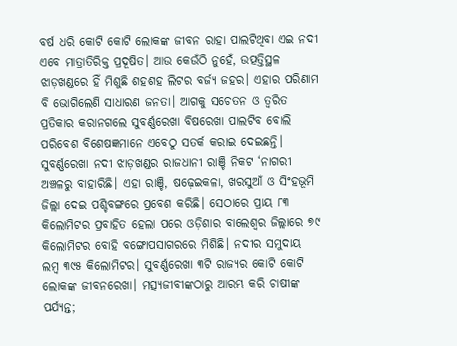ବର୍ଷ ଧରି କୋଟି କୋଟି ଲୋକଙ୍କ ଜୀବନ ରାହା ପାଲଟିଥିବା ଏଇ ନଦୀ ଏବେ ମାତ୍ରାତିରିକ୍ତ ପ୍ରଦୂଷିତ। ଆଉ କେଉଁଠି ନୁହେଁ, ଉତ୍ପତ୍ତିସ୍ଥଳ ଝାଡ଼ଖଣ୍ଡରେ ହିଁ ମିଶୁଛି ଶହଶହ ଲିଟର ବର୍ଜ୍ୟ ଜହର। ଏହାର ପରିଣାମ ବି ଭୋଗିଲେଣି ସାଧାରଣ ଜନତା। ଆଗକୁ ସଚେତନ ଓ ତ୍ବରିତ ପ୍ରତିକାର କରାନଗଲେ ସୁବର୍ଣ୍ଣରେଖା ବିଷରେଖା ପାଲଟିବ ବୋଲି ପରିବେଶ ବିଶେଷଜ୍ଞମାନେ ଏବେଠୁ ସତର୍କ କରାଇ ଦେଇଛନ୍ତି।
ସୁବର୍ଣ୍ଣରେଖା ନଦୀ ଝାଡ଼ଖଣ୍ଡର ରାଜଧାନୀ ରାଞ୍ଚି ନିକଟ ‘ନାଗରୀ ଅଞ୍ଚଳରୁ ବାହାରିଛି। ଏହା ରାଞ୍ଚି, ଷଢ଼େଇକଳା, ଖରସୁଆଁ ଓ ସିଂହଭୂମି ଜିଲ୍ଲା ଦେଇ ପଶ୍ଚିବଙ୍ଗରେ ପ୍ରବେଶ କରିଛି। ସେଠାରେ ପ୍ରାୟ ୮୩ କିଲୋମିଟର ପ୍ରବାହିତ ହେଲା ପରେ ଓଡ଼ିଶାର ବାଲେଶ୍ୱର ଜିଲ୍ଲାରେ ୭୯ କିଲୋମିଟର ବୋହି ବଙ୍ଗୋପସାଗରରେ ମିଶିଛି। ନଦୀର ସମୁଦାୟ ଲମ୍ବ ୩୯୫ କିଲୋମିଟର। ସୁବର୍ଣ୍ଣରେଖା ୩ଟି ରାଜ୍ୟର କୋଟି କୋଟି ଲୋକଙ୍କ ଜୀବନରେଖା। ମତ୍ସ୍ୟଜୀବୀଙ୍କଠାରୁ ଆରମ୍ଭ କରି ଚାଷୀଙ୍କ ପର୍ଯ୍ୟନ୍ତ;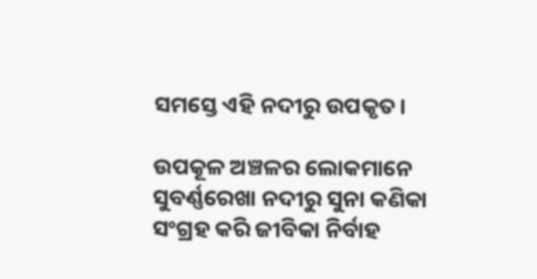ସମସ୍ତେ ଏହି ନଦୀରୁ ଉପକୃତ।

ଉପକୂଳ ଅଞ୍ଚଳର ଲୋକମାନେ ସୁବର୍ଣ୍ଣରେଖା ନଦୀରୁ ସୁନା କଣିକା ସଂଗ୍ରହ କରି ଜୀବିକା ନିର୍ବାହ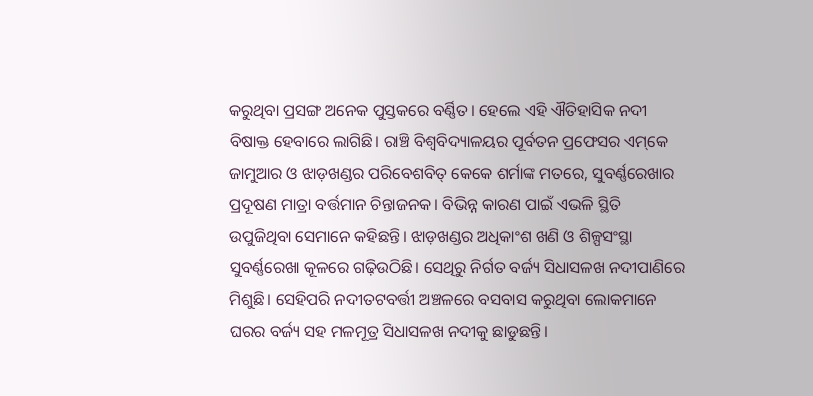କରୁଥିବା ପ୍ରସଙ୍ଗ ଅନେକ ପୁସ୍ତକରେ ବର୍ଣ୍ଣିତ। ହେଲେ ଏହି ଐତିହାସିକ ନଦୀ ବିଷାକ୍ତ ହେବାରେ ଲାଗିଛି। ରାଞ୍ଚି ବିଶ୍ବବିଦ୍ୟାଳୟର ପୂର୍ବତନ ପ୍ରଫେସର ଏମ୍‌କେ ଜାମୁଆର ଓ ଝାଡ଼ଖଣ୍ଡର ପରିବେଶବିତ୍‌ କେକେ ଶର୍ମାଙ୍କ ମତରେ, ସୁବର୍ଣ୍ଣରେଖାର ପ୍ରଦୂଷଣ ମାତ୍ରା ବର୍ତ୍ତମାନ ଚିନ୍ତାଜନକ। ବିଭିନ୍ନ କାରଣ ପାଇଁ ଏଭଳି ସ୍ଥିତି ଉପୁଜିଥିବା ସେମାନେ କହିଛନ୍ତି। ଝାଡ଼ଖଣ୍ଡର ଅଧିକାଂଶ ଖଣି ଓ ଶିଳ୍ପସଂସ୍ଥା ସୁବର୍ଣ୍ଣରେଖା କୂଳରେ ଗଢ଼ିଉଠିଛି। ସେଥିରୁ ନିର୍ଗତ ବର୍ଜ୍ୟ ସିଧାସଳଖ ନଦୀପାଣିରେ ମିଶୁଛି। ସେହିପରି ନଦୀତଟବର୍ତ୍ତୀ ଅଞ୍ଚଳରେ ବସବାସ କରୁଥିବା ଲୋକମାନେ ଘରର ବର୍ଜ୍ୟ ସହ ମଳମୂତ୍ର ସିଧାସଳଖ ନଦୀକୁ ଛାଡୁଛନ୍ତି।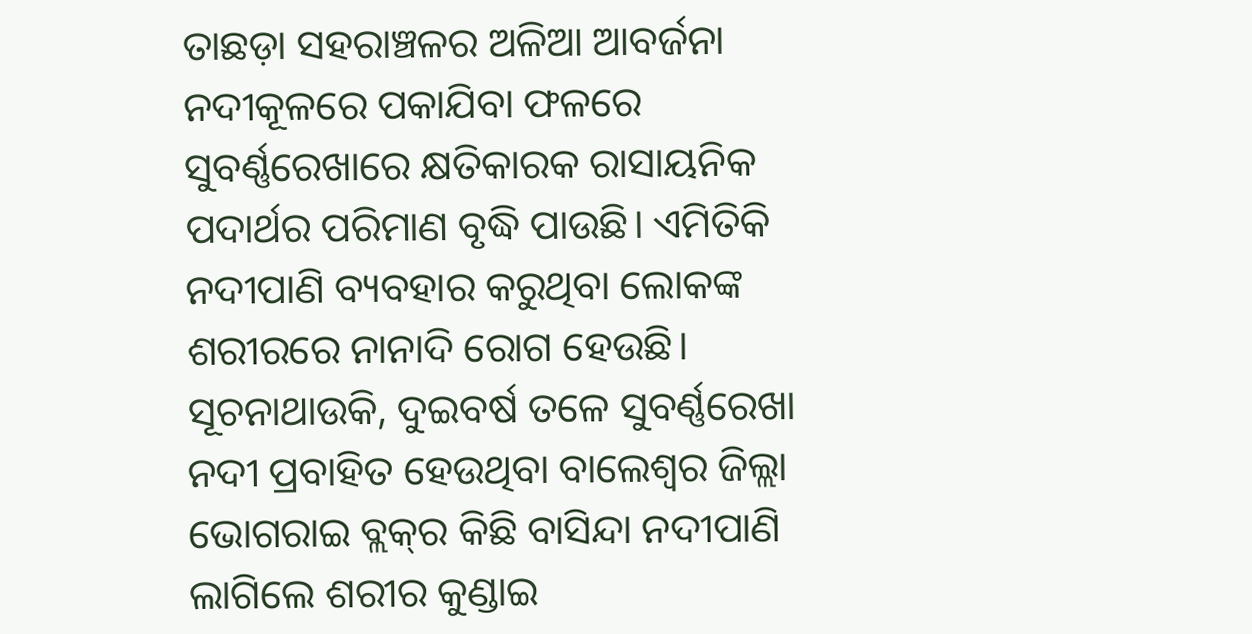ତାଛଡ଼ା ସହରାଞ୍ଚଳର ଅଳିଆ ଆବର୍ଜନା ନଦୀକୂଳରେ ପକାଯିବା ଫଳରେ ସୁବର୍ଣ୍ଣରେଖାରେ କ୍ଷତିକାରକ ରାସାୟନିକ ପଦାର୍ଥର ପରିମାଣ ବୃଦ୍ଧି ପାଉଛି। ଏମିତିକି ନଦୀପାଣି ବ୍ୟବହାର କରୁଥିବା ଲୋକଙ୍କ ଶରୀରରେ ନାନାଦି ରୋଗ ହେଉଛି। ସୂଚନାଥାଉକି, ଦୁଇବର୍ଷ ତଳେ ସୁବର୍ଣ୍ଣରେଖା ନଦୀ ପ୍ରବାହିତ ହେଉଥିବା ବାଲେଶ୍ବର ଜିଲ୍ଲା ଭୋଗରାଇ ବ୍ଲକ୍‌ର କିଛି ବାସିନ୍ଦା ନଦୀପାଣି ଲାଗିଲେ ଶରୀର କୁଣ୍ଡାଇ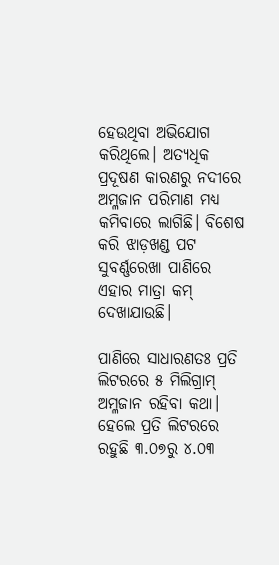ହେଉଥିବା ଅଭିଯୋଗ କରିଥିଲେ। ଅତ୍ୟଧିକ ପ୍ରଦୂଷଣ କାରଣରୁ ନଦୀରେ ଅମ୍ଳଜାନ ପରିମାଣ ମଧ୍ୟ କମିବାରେ ଲାଗିଛି। ବିଶେଷ କରି ଝାଡ଼ଖଣ୍ଡ ପଟ ସୁବର୍ଣ୍ଣରେଖା ପାଣିରେ ଏହାର ମାତ୍ରା କମ୍ ଦେଖାଯାଉଛି।

ପାଣିରେ ସାଧାରଣତଃ ପ୍ରତି ଲିଟରରେ ୫ ମିଲିଗ୍ରାମ୍‌ ଅମ୍ଳଜାନ ରହିବା କଥା। ହେଲେ ପ୍ରତି ଲିଟରରେ ରହୁଛି ୩.୦୭ରୁ ୪.୦୩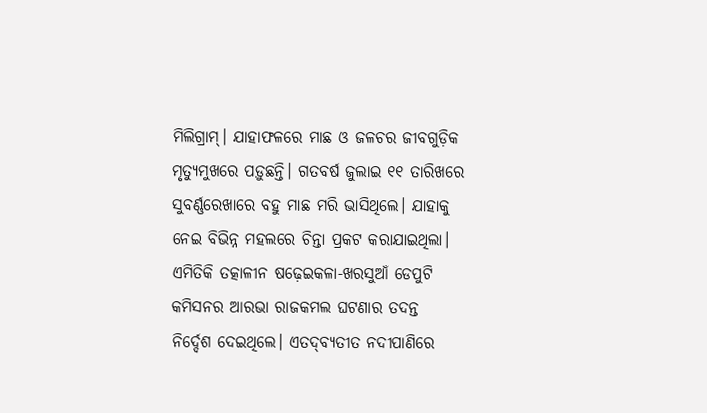ମିଲିଗ୍ରାମ୍‌। ଯାହାଫଳରେ ମାଛ ଓ ଜଳଚର ଜୀବଗୁଡ଼ିକ ମୃତ୍ୟୁମୁଖରେ ପଡ଼ୁଛନ୍ତି। ଗତବର୍ଷ ଜୁଲାଇ ୧୧ ତାରିଖରେ ସୁବର୍ଣ୍ଣରେଖାରେ ବହୁ ମାଛ ମରି ଭାସିଥିଲେ। ଯାହାକୁ ନେଇ ବିଭିନ୍ନ ମହଲରେ ଚିନ୍ତା ପ୍ରକଟ କରାଯାଇଥିଲା। ଏମିତିକି ତତ୍କାଳୀନ ଷଢ଼େଇକଳା-ଖରସୁଆଁ ଡେପୁଟି କମିସନର ଆରଭା ରାଜକମଲ ଘଟଣାର ତଦନ୍ତ ନିର୍ଦ୍ଦେଶ ଦେଇଥିଲେ। ଏତଦ୍‌ବ୍ୟତୀତ ନଦୀପାଣିରେ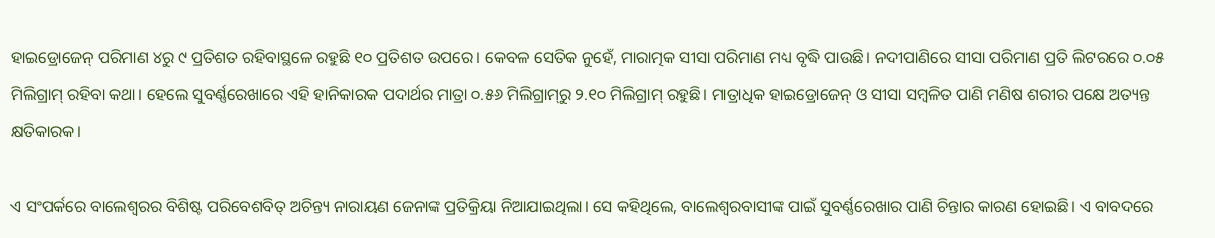ହାଇଡ୍ରୋଜେନ୍‌ ପରିମାଣ ୪ରୁ ୯ ପ୍ରତିଶତ ରହିବାସ୍ଥଳେ ରହୁଛି ୧୦ ପ୍ରତିଶତ ଉପରେ। କେବଳ ସେତିକ ନୁହେଁ, ମାରାତ୍ମକ ସୀସା ପରିମାଣ ମଧ୍ୟ ବୃଦ୍ଧି ପାଉଛି। ନଦୀପାଣିରେ ସୀସା ପରିମାଣ ପ୍ରତି ଲିଟରରେ ୦.୦୫ ମିଲିଗ୍ରାମ୍‌ ରହିବା କଥା। ହେଲେ ସୁବର୍ଣ୍ଣରେଖାରେ ଏହି ହାନିକାରକ ପଦାର୍ଥର ମାତ୍ରା ୦.୫୬ ମିଲିଗ୍ରାମ୍‌ରୁ ୨.୧୦ ମିଲିଗ୍ରାମ୍‌ ରହୁଛି। ମାତ୍ରାଧିକ ହାଇଡ୍ରୋଜେନ୍‌ ଓ ସୀସା ସମ୍ବଳିତ ପାଣି ମଣିଷ ଶରୀର ପକ୍ଷେ ଅତ୍ୟନ୍ତ କ୍ଷତିକାରକ।

ଏ ସଂପର୍କରେ ବାଲେଶ୍ବରର ବିଶିଷ୍ଟ ପରିବେଶବିତ୍‌ ଅଚିନ୍ତ୍ୟ ନାରାୟଣ ଜେନାଙ୍କ ପ୍ରତିକ୍ରିୟା ନିଆଯାଇଥିଲା। ସେ କହିଥିଲେ, ବାଲେଶ୍ବରବାସୀଙ୍କ ପାଇଁ ସୁବର୍ଣ୍ଣରେଖାର ପାଣି ଚିନ୍ତାର କାରଣ ହୋଇଛି। ଏ ବାବଦରେ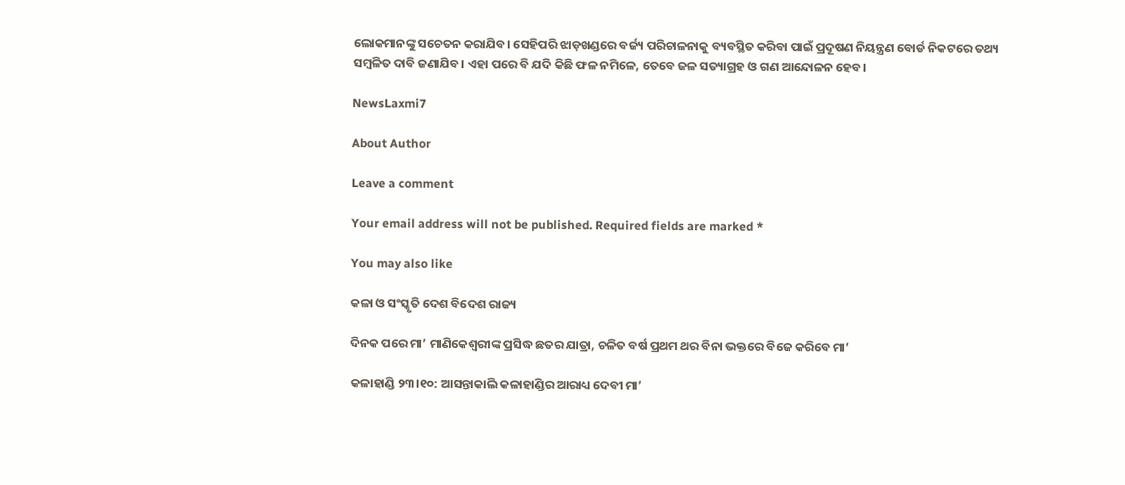ଲୋକମାନଙ୍କୁ ସଚେତନ କରାଯିବ। ସେହିପରି ଝାଡ଼ଖଣ୍ଡରେ ବର୍ଜ୍ୟ ପରିଚାଳନାକୁ ବ୍ୟବସ୍ଥିତ କରିବା ପାଇଁ ପ୍ରଦୂଷଣ ନିୟନ୍ତ୍ରଣ ବୋର୍ଡ ନିକଟରେ ତଥ୍ୟ ସମ୍ବଳିତ ଦାବି ଜଣାଯିବ। ଏହା ପରେ ବି ଯଦି କିଛି ଫଳ ନମିଳେ, ତେବେ ଜଳ ସତ୍ୟାଗ୍ରହ ଓ ଗଣ ଆନ୍ଦୋଳନ ହେବ।

NewsLaxmi7

About Author

Leave a comment

Your email address will not be published. Required fields are marked *

You may also like

କଳା ଓ ସଂସ୍କୃତି ଦେଶ ବିଦେଶ ରାଜ୍ୟ

ଦିନକ ପରେ ମା’ ମାଣିକେଶ୍ବରୀଙ୍କ ପ୍ରସିଦ୍ଧ ଛତର ଯାତ୍ରା, ଚଳିତ ବର୍ଷ ପ୍ରଥମ ଥର ବିନା ଭକ୍ତରେ ବିଜେ କରିବେ ମା’

କଳାହାଣ୍ଡି ୨୩।୧୦: ଆସନ୍ତାକାଲି କଳାହାଣ୍ଡିର ଆରାଧ୍ୟ ଦେବୀ ମା’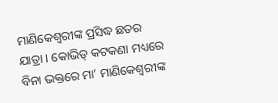ମାଣିକେଶ୍ବରୀଙ୍କ ପ୍ରସିଦ୍ଧ ଛତର ଯାତ୍ରା । କୋଭିଡ୍ କଟକଣା ମଧ୍ୟରେ ବିନା ଭକ୍ତରେ ମା’ ମାଣିକେଶ୍ବରୀଙ୍କ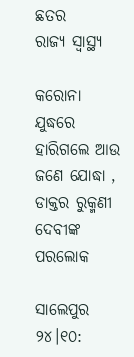ଛତର
ରାଜ୍ୟ ସ୍ୱାସ୍ଥ୍ୟ

କରୋନା ଯୁଦ୍ଧରେ ହାରିଗଲେ ଆଉ ଜଣେ ଯୋଦ୍ଧା , ଡାକ୍ତର ରୁକ୍ମଣୀ ଦେବୀଙ୍କ ପରଲୋକ

ସାଲେପୁର ୨୪।୧୦: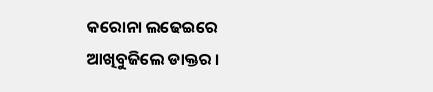କରୋନା ଲଢେଇରେ ଆଖିବୁଜିଲେ ଡାକ୍ତର ।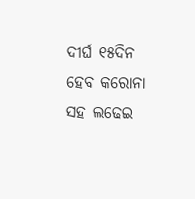ଦୀର୍ଘ ୧୫ଦିନ ହେବ କରୋନା ସହ ଲଢେଇ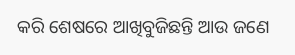କରି ଶେଷରେ ଆଖିବୁଜିଛନ୍ତି ଆଉ ଜଣେ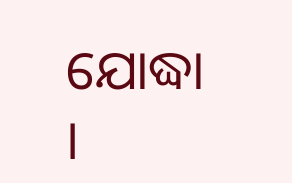ଯୋଦ୍ଧା ।